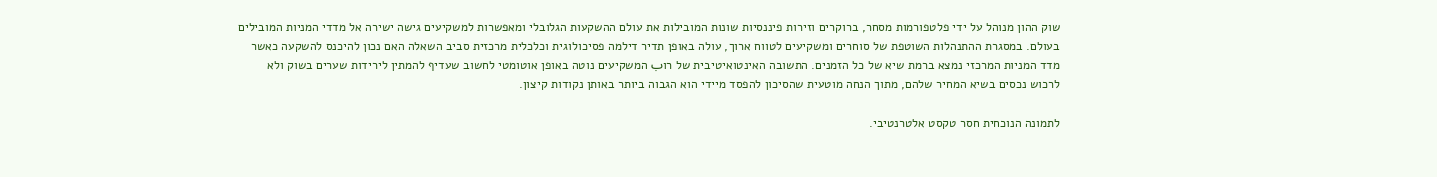שוק ההון מנוהל על ידי פלטפורמות מסחר, ברוקרים וזירות פיננסיות שונות המובילות את עולם ההשקעות הגלובלי ומאפשרות למשקיעים גישה ישירה אל מדדי המניות המובילים בעולם. במסגרת ההתנהלות השוטפת של סוחרים ומשקיעים לטווח ארוך, עולה באופן תדיר דילמה פסיכולוגית וכלכלית מרכזית סביב השאלה האם נכון להיכנס להשקעה כאשר מדד המניות המרכזי נמצא ברמת שיא של כל הזמנים. התשובה האינטואיטיבית של רוب המשקיעים נוטה באופן אוטומטי לחשוב שעדיף להמתין לירידות שערים בשוק ולא לרכוש נכסים בשיא המחיר שלהם, מתוך הנחה מוטעית שהסיכון להפסד מיידי הוא הגבוה ביותר באותן נקודות קיצון.

לתמונה הנוכחית חסר טקסט אלטרנטיבי.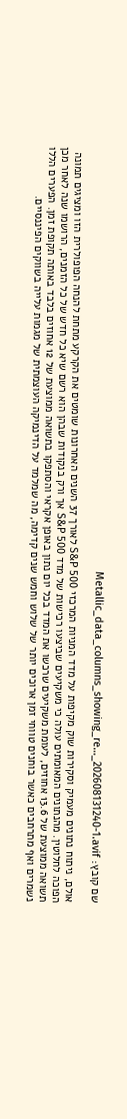שם קובץ: Metallic_data_columns_showing_re…_202608131240-1.avif

אולם, ניתוח נתונים מעמיק וסקירות שוק מקיפות על מדד המניות המרכזי S&P 500 לאורך 37 השנים האחרונות שומטים את הקרקע מתחת להנחה הפופולרית הזו ומציגים תמונה הפוכה לחלוטין. מהנתונים המאומתים עולה כי משקיעים שביצעו רכישות של מדד S&P 500 אך ורק בנקודות שבהן הוא רשם שיא כל חדש של כל הזמנים, הרושמו שנה לאחר מכן תשואה ממוצעת של 13.6 אחוזים, לעומת משקיעים שרכשו את המדד בכל יום נתון באופן אקראי והסתפקו בתשואה ממוצעת של 12 אחוזים בלבד באותה תקופת זמן. הפערים הללו נשמרים ואף מתרחבים כאשר בוחנים טווחי זמן ארוכים יותר של שלוש וחמש שנים קדימה, מה שמלמד על הדינמיקה העוצמתית של מגמות עלייה בשווקים הפיננסיים.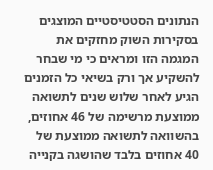הנתונים הסטטיסטיים המוצגים בסקירות השוק מחזקים את המגמה הזו ומראים כי מי שבחר להשקיע אך ורק בשיאי כל הזמנים הגיע לאחר שלוש שנים לתשואה ממוצעת מרשימה של 46 אחוזים, בהשוואה לתשואה ממוצעת של 40 אחוזים בלבד שהושגה בקנייה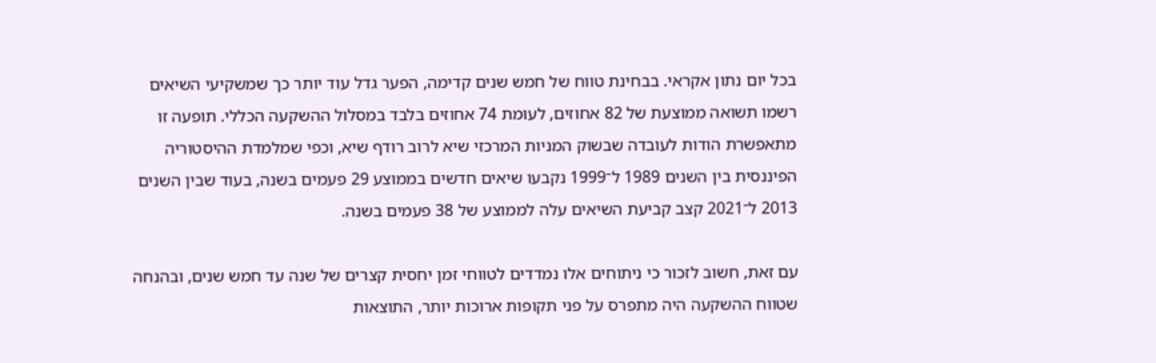בכל יום נתון אקראי. בבחינת טווח של חמש שנים קדימה, הפער גדל עוד יותר כך שמשקיעי השיאים רשמו תשואה ממוצעת של 82 אחוזים, לעומת 74 אחוזים בלבד במסלול ההשקעה הכללי. תופעה זו מתאפשרת הודות לעובדה שבשוק המניות המרכזי שיא לרוב רודף שיא, וכפי שמלמדת ההיסטוריה הפיננסית בין השנים 1989 ל־1999 נקבעו שיאים חדשים בממוצע 29 פעמים בשנה, בעוד שבין השנים 2013 ל־2021 קצב קביעת השיאים עלה לממוצע של 38 פעמים בשנה.

עם זאת, חשוב לזכור כי ניתוחים אלו נמדדים לטווחי זמן יחסית קצרים של שנה עד חמש שנים, ובהנחה שטווח ההשקעה היה מתפרס על פני תקופות ארוכות יותר, התוצאות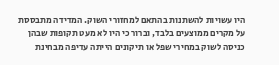היו עשויות להשתנות בהתאם למחזורי השוק. המדידה מתבססת על מקרים ממוצעים בלבד, וברור כי היו לא מעט תקופות שבהן כניסה לשוק במחירי שפל או תיקונים הייתה עדיפה מבחינת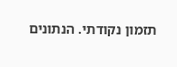תזמון נקודתי. הנתונים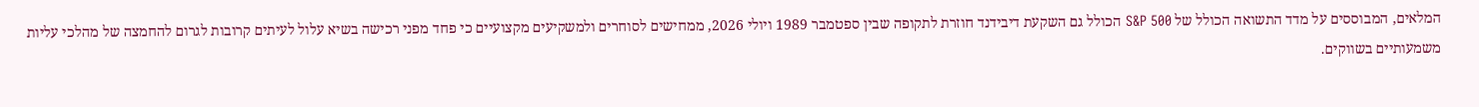המלאים, המבוססים על מדד התשואה הכולל של S&P 500 הכולל גם השקעת דיבידנד חוזרת לתקופה שבין ספטמבר 1989 ויולי 2026, ממחישים לסוחרים ולמשקיעים מקצועיים כי פחד מפני רכישה בשיא עלול לעיתים קרובות לגרום להחמצה של מהלכי עליות משמעותיים בשווקים.